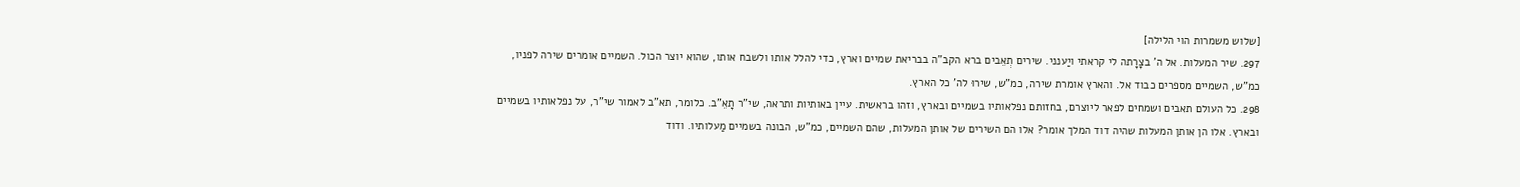[שלוש משמרות הוי הלילה]
297. שיר המעלות. אל ה' בצָרָתה לי קראתי ויַענני. שירים תְאֵבים ברא הקב"ה בבריאת שמיים וארץ, כדי להלל אותו ולשבח אותו, שהוא יוצר הכול. השמיים אומרים שירה לפניו, כמ"ש, השמיים מספרים כבוד אל. והארץ אומרת שירה, כמ"ש, שירוּ לה' כל הארץ.
298. כל העולם תאבים ושמחים לפאר ליוצרם, בחזותם נפלאותיו בשמיים ובארץ, וזהו בראשית. עיין באותיות ותראה, שי"ר תָאֵ"ב. כלומר, תא"ב לאמור שי"ר, על נפלאותיו בשמיים ובארץ. אלו הן אותן המעלות שהיה דוד המלך אומר? אלו הם השירים של אותן המעלות, שהם השמיים, כמ"ש, הבונה בשמיים מַעלותיו. ודוד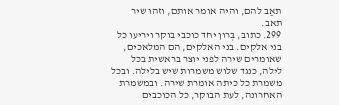תאַב להם, והיה אומר אותם, וזהו שיר תאב.
299. כתוב, בְּרון יחד כוכבי בוקר ויריעו כל בני אלקים. בני האלקים, הם המלאכים, שאומרים שירה לפני יוצר בראשית בכל לילה, כנגד שלוש משמרות שיש בלילה. ובכל משמרת כל כיתה אומרת שירה. ובמשמרת האחרונה, לעת הבוקר, כל הכוכבים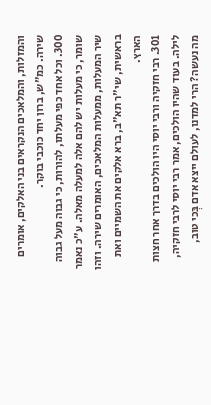והמזלות, והמלאכים הנקראים בני האלקים, אומרים שירה. כמ"ש, ברון יחד כוכבי בוקר.
300. וכל אחד כפי מעלתו, להורות, כי גבוה מעל גבוה שומר, כי מעלות יש להם אלה למעלה מאלה. ע"כ נאמר שיר המעלות, ממעלות המלאכים, האומרים שירה. וזהו בראשית, שי"ר תא"ב, ברא אלקים את השמיים ואת הארץ.
301. רבי חזקיה ורבי יוסי היו הולכים בדרך אחר חצות לילה. בעוד שהיו הולכים, אמר רבי יוסי לרבי חזקיה, מה נעשה? הרי למדנו, לעולם ייצא אדם בְּכי טוב,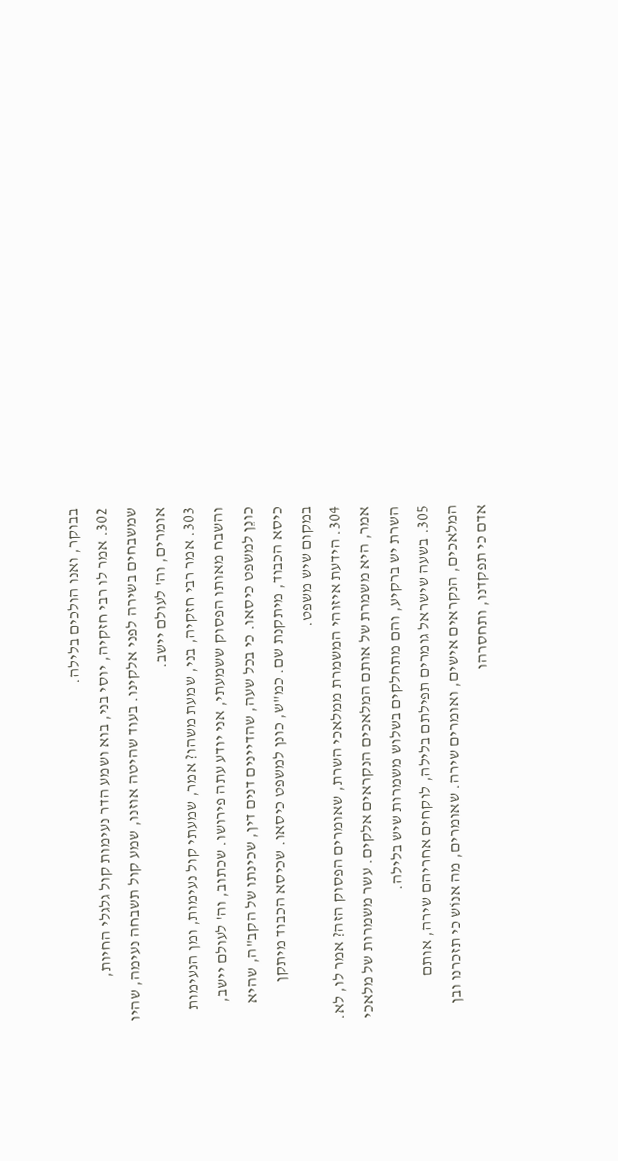בבוקר, ואנו הולכים בלילה.
302. אמר לו רבי חזקיה, יוסי בני, בוא ושמע הדר נעימות קול גלגלי החיות, שמשבחים בשירה לפני אלקינו. בעוד שהיטה אוזנו, שמע קול תשבחה נעימה, שהיו אומרים, וה' לעולם יישב.
303. אמר רבי חזקיה, בני, שמעת משהו? אמר, שמעתי קול נעימות, ומן הנעימות והשבח מאותו הפסוק ששמעתי, אני יודע עתה פירושו. שכתוב, וה' לעולם יישב, כונֵן למשפט כיסאו. כי בכל שעה, שהדיינים דנים דין, שכינתו של הקב"ה, שהיא כיסא הכבוד, מיתקנת שם. כמ"ש, כונן למשפט כיסאו. שכיסא הכבוד מיתקן במקום שיש משפט.
304. הידעת איזוהי המשמרת ממלאכי השרת, שאומרים הפסוק הזה? אמר לו, לא. אמר, היא משמרת של אותם המלאכים הנקראים אלקים. עשר משמרות של מלאכי השרת יש ברקיע, והם מתחלקים בשלוש משמרות שיש בלילה.
305. בשעה שישראל גומרים תפילתם בלילה, לוקחים אחריהם שירה, אותם המלאכים, הנקראים אישים, ואומרים שירה. שאומרים, מה אנוֹש כי תזכרנו ובן אדם כי תפקדנו, ותחסרהו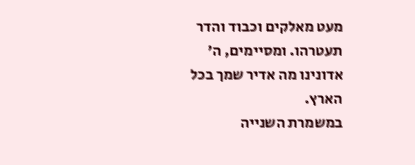מעט מאלקים וכבוד והדר תעטרהו. ומסיימים, ה' אדונינו מה אדיר שמך בכל הארץ.
במשמרת השנייה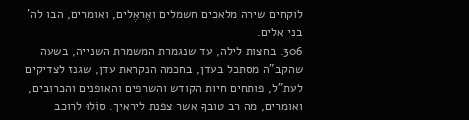לוקחים שירה מלאכים חשמלים ואֶראֶלים, ואומרים, הבו לה' בני אלים.
306. בחצות לילה, עד שנגמרת המשמרת השנייה, בשעה שהקב"ה מסתכל בעדן, בחכמה הנקראת עדן, שגנז לצדיקים לעת"ל, פותחים חיות הקודש והשרפים והאופנים והכרובים, ואומרים, מה רב טובךָ אשר צפנת ליראיך. סוֹלוּ לרוכב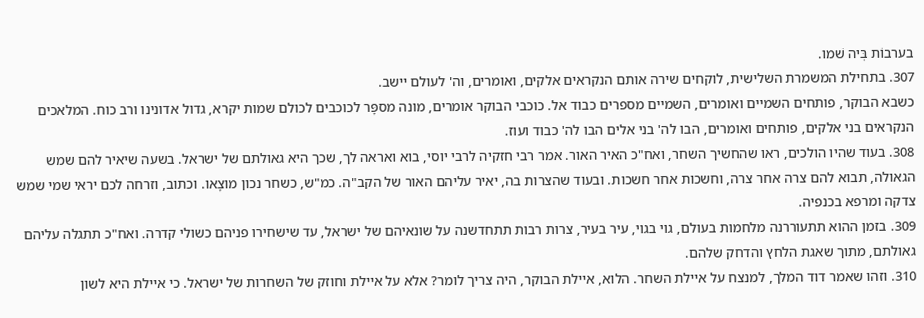בערבוֹת בְּיה שׁמו.
307. בתחילת המשמרת השלישית, לוקחים שירה אותם הנקראים אלקים, ואומרים, וה' לעולם יישב.
כשבא הבוקר, פותחים השמיים ואומרים, השמיים מספרים כבוד אל. כוכבי הבוקר אומרים, מונה מספָּר לכוכבים לכולם שמות יקרא, גדול אדונינו ורב כוח. המלאכים הנקראים בני אלקים, פותחים ואומרים, הבו לה' בני אלים הבו לה' כבוד ועוז.
308. בעוד שהיו הולכים, ראו שהחשיך השחר, ואח"כ האיר האור. אמר רבי חזקיה לרבי יוסי, בוא ואראה לך, שכך היא גאולתם של ישראל. בשעה שיאיר להם שמש הגאולה, תבוא להם צרה אחר צרה, וחשכות אחר חשכות. ובעוד שהצרות בה, יאיר עליהם האור של הקב"ה. כמ"ש, כשחר נכון מוצָאו. וכתוב, וזרחה לכם יראי שמי שמש צדקה ומרפא בכנפיה.
309. בזמן ההוא תתעוררנה מלחמות בעולם, גוי בגוי, עיר בעיר, צרות רבות תתחדשנה על שונאיהם של ישראל, עד שישחירו פניהם כשולי קדרה. ואח"כ תתגלה עליהם גאולתם, מתוך שאגת הלחץ והדחק שלהם.
310. וזהו שאמר דוד המלך, למנצח על איילת השחר. הלוא, איילת הבוקר, היה צריך לומר? אלא על איילת וחוזק של השחרות של ישראל. כי איילת היא לשון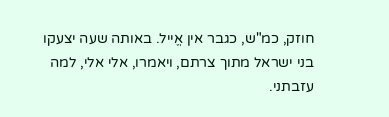חוזק, כמ"ש, כגבר אין אֱייל. באותה שעה יצעקו בני ישראל מתוך צרתם, ויאמרו, אלי אלי, למה עזבתני.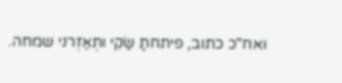ואח"כ כתוב, פיתחתָ שַׂקִי ותְאַזְרני שמחה.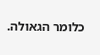כלומר הגאולה.